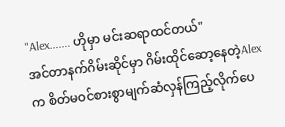"Alex....... ဟိုမှာ မင်းဆရာထင်တယ်"
အင်တာနက်ဂိမ်းဆိုင်မှာ ဂိမ်းထိုင်ဆော့နေတဲ့Alexက စိတ်မဝင်စားစွာမျက်ဆံလှန်ကြည့်လိုက်ပေ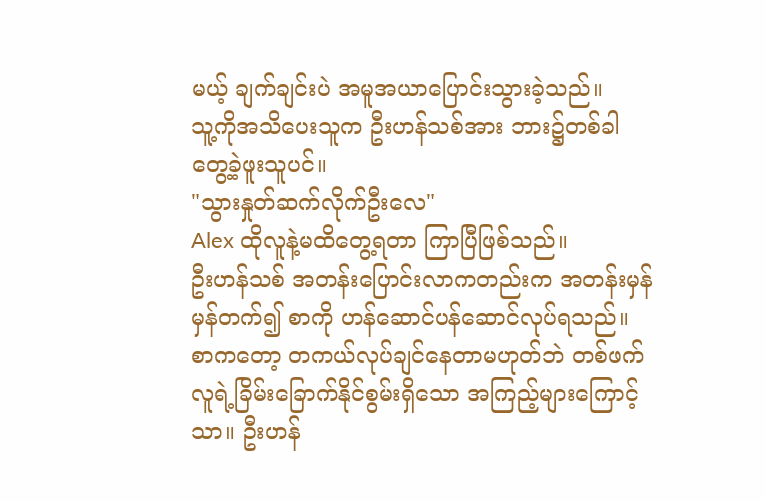မယ့် ချက်ချင်းပဲ အမူအယာပြောင်းသွားခဲ့သည်။
သူ့ကိုအသိပေးသူက ဦးဟန်သစ်အား ဘား၌တစ်ခါတွေ့ခဲ့ဖူးသူပင်။
"သွားနှုတ်ဆက်လိုက်ဦးလေ"
Alex ထိုလူနဲ့မထိတွေ့ရတာ ကြာပြီဖြစ်သည်။
ဦးဟန်သစ် အတန်းပြောင်းလာကတည်းက အတန်းမှန်မှန်တက်၍ စာကို ဟန်ဆောင်ပန်ဆောင်လုပ်ရသည်။
စာကတော့ တကယ်လုပ်ချင်နေတာမဟုတ်ဘဲ တစ်ဖက်လူရဲ့ခြိမ်းခြောက်နိုင်စွမ်းရှိသော အကြည့်များကြောင့်သာ။ ဦးဟန်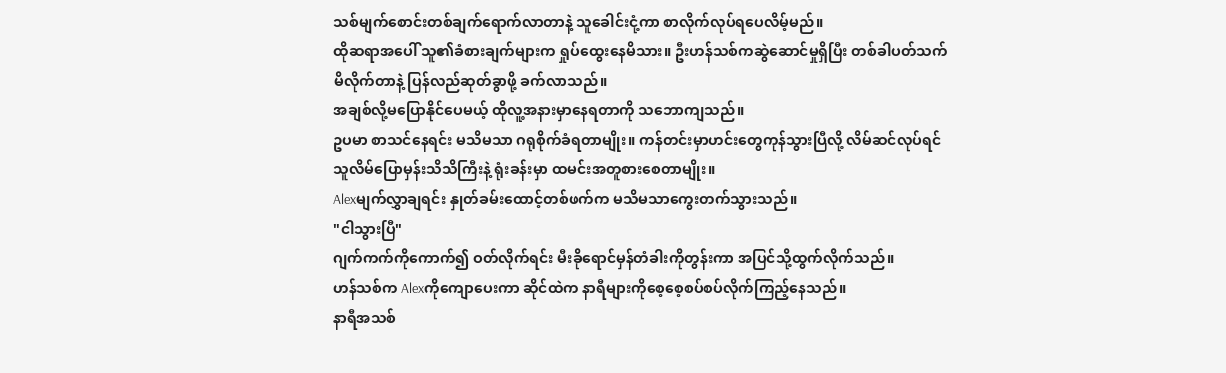သစ်မျက်စောင်းတစ်ချက်ရောက်လာတာနဲ့ သူခေါင်းငုံ့ကာ စာလိုက်လုပ်ရပေလိမ့်မည်။
ထိုဆရာအပေါ် သူ၏ခံစားချက်များက ရှုပ်ထွေးနေမိသား။ ဦးဟန်သစ်ကဆွဲဆောင်မှုရှိပြီး တစ်ခါပတ်သက်မိလိုက်တာနဲ့ ပြန်လည်ဆုတ်ခွာဖို့ ခက်လာသည်။
အချစ်လို့မပြောနိုင်ပေမယ့် ထိုလူ့အနားမှာနေရတာကို သဘောကျသည်။
ဥပမာ စာသင်နေရင်း မသိမသာ ဂရုစိုက်ခံရတာမျိုး။ ကန်တင်းမှာဟင်းတွေကုန်သွားပြီလို့ လိမ်ဆင်လုပ်ရင် သူလိမ်ပြောမှန်းသိသိကြီးနဲ့ ရုံးခန်းမှာ ထမင်းအတူစားစေတာမျိုး။
Alexမျက်လွှာချရင်း နှုတ်ခမ်းထောင့်တစ်ဖက်က မသိမသာကွေးတက်သွားသည်။
"ငါသွားပြီ"
ဂျက်ကက်ကိုကောက်၍ ဝတ်လိုက်ရင်း မီးခိုရောင်မှန်တံခါးကိုတွန်းကာ အပြင်သို့ထွက်လိုက်သည်။
ဟန်သစ်က Alexကိုကျောပေးကာ ဆိုင်ထဲက နာရီများကိုစေ့စေ့စပ်စပ်လိုက်ကြည့်နေသည်။
နာရီအသစ်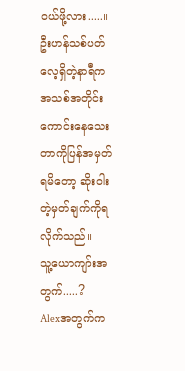ဝယ်ဖို့လား.....။
ဦးဟန်သစ်ပတ်လေ့ရှိတဲ့နာရီက အသစ်အတိုင်းကောင်းနေသေးတာကိုပြန်အမှတ်ရမိတော့ ဆိုးဝါးတဲ့မှတ်ချက်ကိုရလိုက်သည်။
သူ့ယောကျာ်းအတွက်.....?
Alexအတွက်က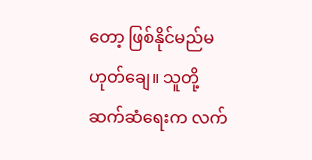တော့ ဖြစ်နိုင်မည်မဟုတ်ချေ။ သူတို့ဆက်ဆံရေးက လက်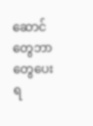ဆောင်တွေဘာတွေပေးရ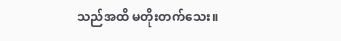သည်အထိ မတိုးတက်သေး။